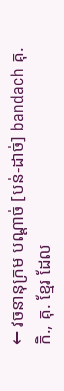← វចនានុក្រម បណ្ដាច់ [បន់-ដាច់] bandach គុ.កិ., គុ. ខ្មែរ ដែល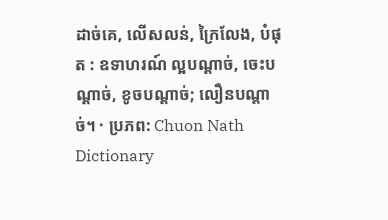ដាច់គេ, លើសលន់, ក្រៃលែង, បំផុត : ឧទាហរណ៍ ល្អបណ្ដាច់, ចេះបណ្ដាច់, ខូចបណ្ដាច់; លឿនបណ្ដាច់។ · ប្រភព: Chuon Nath Dictionary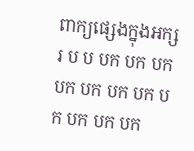ពាក្យផ្សេងក្នុងអក្សរ ប ប បក បក បក បក បក បក បក បក បក បក បក